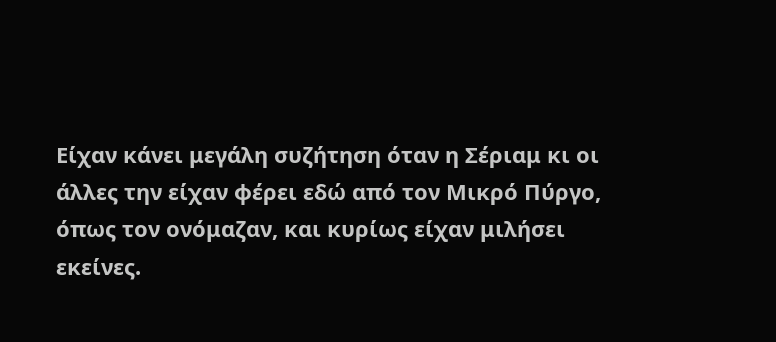Είχαν κάνει μεγάλη συζήτηση όταν η Σέριαμ κι οι άλλες την είχαν φέρει εδώ από τον Μικρό Πύργο, όπως τον ονόμαζαν, και κυρίως είχαν μιλήσει εκείνες.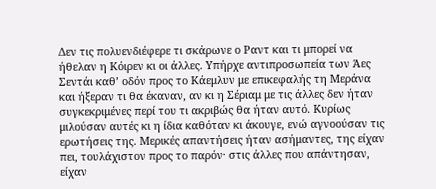Δεν τις πολυενδιέφερε τι σκάρωνε ο Ραντ και τι μπορεί να ήθελαν η Κόιρεν κι οι άλλες. Υπήρχε αντιπροσωπεία των Άες Σεντάι καθ’ οδόν προς το Κάεμλυν με επικεφαλής τη Μεράνα και ήξεραν τι θα έκαναν, αν κι η Σέριαμ με τις άλλες δεν ήταν συγκεκριμένες περί του τι ακριβώς θα ήταν αυτό. Κυρίως μιλούσαν αυτές κι η ίδια καθόταν κι άκουγε, ενώ αγνοούσαν τις ερωτήσεις της. Μερικές απαντήσεις ήταν ασήμαντες, της είχαν πει, τουλάχιστον προς το παρόν· στις άλλες που απάντησαν, είχαν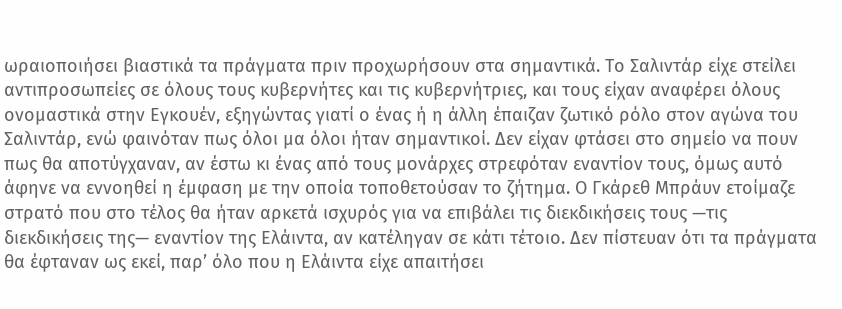ωραιοποιήσει βιαστικά τα πράγματα πριν προχωρήσουν στα σημαντικά. Το Σαλιντάρ είχε στείλει αντιπροσωπείες σε όλους τους κυβερνήτες και τις κυβερνήτριες, και τους είχαν αναφέρει όλους ονομαστικά στην Εγκουέν, εξηγώντας γιατί ο ένας ή η άλλη έπαιζαν ζωτικό ρόλο στον αγώνα του Σαλιντάρ, ενώ φαινόταν πως όλοι μα όλοι ήταν σημαντικοί. Δεν είχαν φτάσει στο σημείο να πουν πως θα αποτύγχαναν, αν έστω κι ένας από τους μονάρχες στρεφόταν εναντίον τους, όμως αυτό άφηνε να εννοηθεί η έμφαση με την οποία τοποθετούσαν το ζήτημα. Ο Γκάρεθ Μπράυν ετοίμαζε στρατό που στο τέλος θα ήταν αρκετά ισχυρός για να επιβάλει τις διεκδικήσεις τους —τις διεκδικήσεις της— εναντίον της Ελάιντα, αν κατέληγαν σε κάτι τέτοιο. Δεν πίστευαν ότι τα πράγματα θα έφταναν ως εκεί, παρ’ όλο που η Ελάιντα είχε απαιτήσει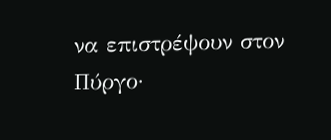να επιστρέψουν στον Πύργο·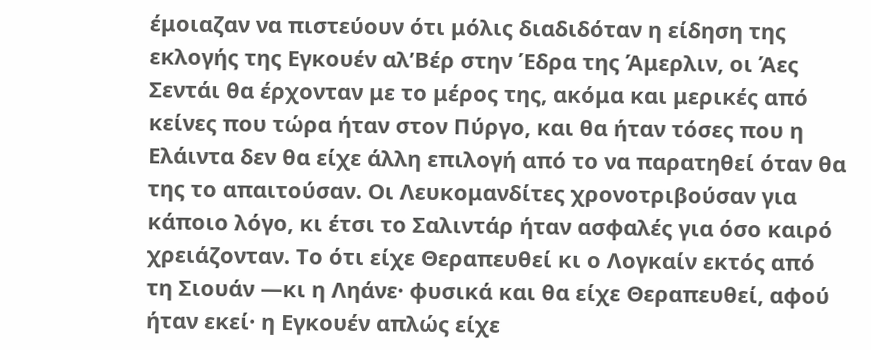έμοιαζαν να πιστεύουν ότι μόλις διαδιδόταν η είδηση της εκλογής της Εγκουέν αλ’Βέρ στην Έδρα της Άμερλιν, οι Άες Σεντάι θα έρχονταν με το μέρος της, ακόμα και μερικές από κείνες που τώρα ήταν στον Πύργο, και θα ήταν τόσες που η Ελάιντα δεν θα είχε άλλη επιλογή από το να παρατηθεί όταν θα της το απαιτούσαν. Οι Λευκομανδίτες χρονοτριβούσαν για κάποιο λόγο, κι έτσι το Σαλιντάρ ήταν ασφαλές για όσο καιρό χρειάζονταν. Το ότι είχε Θεραπευθεί κι ο Λογκαίν εκτός από τη Σιουάν —κι η Ληάνε· φυσικά και θα είχε Θεραπευθεί, αφού ήταν εκεί· η Εγκουέν απλώς είχε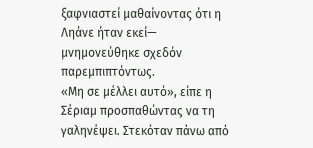ξαφνιαστεί μαθαίνοντας ότι η Ληάνε ήταν εκεί— μνημονεύθηκε σχεδόν παρεμπιπτόντως.
«Μη σε μέλλει αυτό», είπε η Σέριαμ προσπαθώντας να τη γαληνέψει. Στεκόταν πάνω από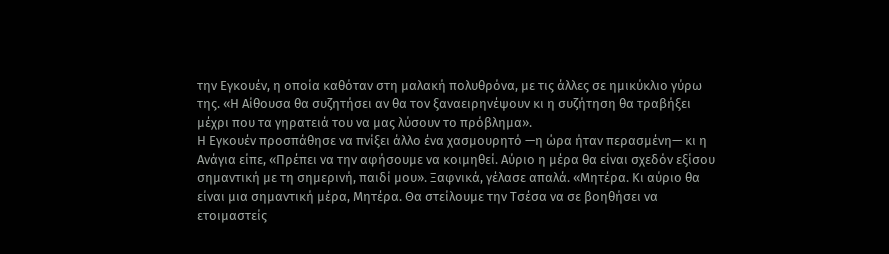την Εγκουέν, η οποία καθόταν στη μαλακή πολυθρόνα, με τις άλλες σε ημικύκλιο γύρω της. «Η Αίθουσα θα συζητήσει αν θα τον ξαναειρηνέψουν κι η συζήτηση θα τραβήξει μέχρι που τα γηρατειά του να μας λύσουν το πρόβλημα».
Η Εγκουέν προσπάθησε να πνίξει άλλο ένα χασμουρητό —η ώρα ήταν περασμένη— κι η Ανάγια είπε, «Πρέπει να την αφήσουμε να κοιμηθεί. Αύριο η μέρα θα είναι σχεδόν εξίσου σημαντική με τη σημερινή, παιδί μου». Ξαφνικά, γέλασε απαλά. «Μητέρα. Κι αύριο θα είναι μια σημαντική μέρα, Μητέρα. Θα στείλουμε την Τσέσα να σε βοηθήσει να ετοιμαστείς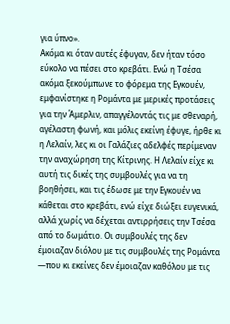για ύπνο».
Ακόμα κι όταν αυτές έφυγαν, δεν ήταν τόσο εύκολο να πέσει στο κρεβάτι. Ενώ η Τσέσα ακόμα ξεκούμπωνε το φόρεμα της Εγκουέν, εμφανίστηκε η Ρομάντα με μερικές προτάσεις για την Άμερλιν, απαγγέλοντάς τις με σθεναρή, αγέλαστη φωνή, και μόλις εκείνη έφυγε, ήρθε κι η Λελαίν, λες κι οι Γαλάζιες αδελφές περίμεναν την αναχώρηση της Κίτρινης. Η Λελαίν είχε κι αυτή τις δικές της συμβουλές για να τη βοηθήσει, και τις έδωσε με την Εγκουέν να κάθεται στο κρεβάτι, ενώ είχε διώξει ευγενικά, αλλά χωρίς να δέχεται αντιρρήσεις την Τσέσα από το δωμάτιο. Οι συμβουλές της δεν έμοιαζαν διόλου με τις συμβουλές της Ρομάντα —που κι εκείνες δεν έμοιαζαν καθόλου με τις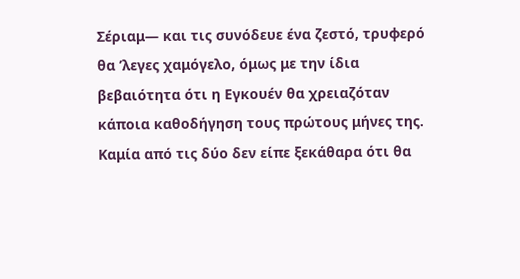Σέριαμ— και τις συνόδευε ένα ζεστό, τρυφερό θα ’λεγες χαμόγελο, όμως με την ίδια βεβαιότητα ότι η Εγκουέν θα χρειαζόταν κάποια καθοδήγηση τους πρώτους μήνες της. Καμία από τις δύο δεν είπε ξεκάθαρα ότι θα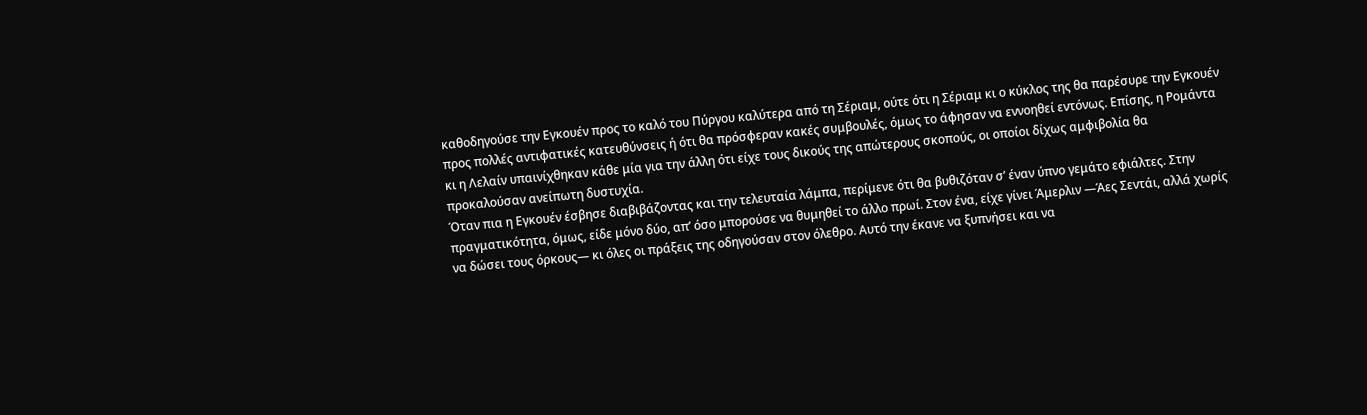καθοδηγούσε την Εγκουέν προς το καλό του Πύργου καλύτερα από τη Σέριαμ, ούτε ότι η Σέριαμ κι ο κύκλος της θα παρέσυρε την Εγκουέν προς πολλές αντιφατικές κατευθύνσεις ή ότι θα πρόσφεραν κακές συμβουλές, όμως το άφησαν να εννοηθεί εντόνως. Επίσης, η Ρομάντα κι η Λελαίν υπαινίχθηκαν κάθε μία για την άλλη ότι είχε τους δικούς της απώτερους σκοπούς, οι οποίοι δίχως αμφιβολία θα προκαλούσαν ανείπωτη δυστυχία.
Όταν πια η Εγκουέν έσβησε διαβιβάζοντας και την τελευταία λάμπα, περίμενε ότι θα βυθιζόταν σ’ έναν ύπνο γεμάτο εφιάλτες. Στην πραγματικότητα, όμως, είδε μόνο δύο, απ’ όσο μπορούσε να θυμηθεί το άλλο πρωί. Στον ένα, είχε γίνει Άμερλιν —Άες Σεντάι, αλλά χωρίς να δώσει τους όρκους— κι όλες οι πράξεις της οδηγούσαν στον όλεθρο. Αυτό την έκανε να ξυπνήσει και να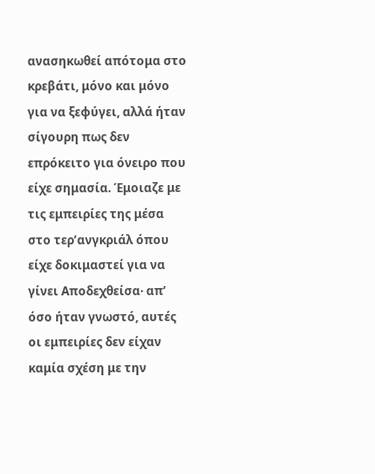ανασηκωθεί απότομα στο κρεβάτι, μόνο και μόνο για να ξεφύγει, αλλά ήταν σίγουρη πως δεν επρόκειτο για όνειρο που είχε σημασία. Έμοιαζε με τις εμπειρίες της μέσα στο τερ’ανγκριάλ όπου είχε δοκιμαστεί για να γίνει Αποδεχθείσα· απ’ όσο ήταν γνωστό, αυτές οι εμπειρίες δεν είχαν καμία σχέση με την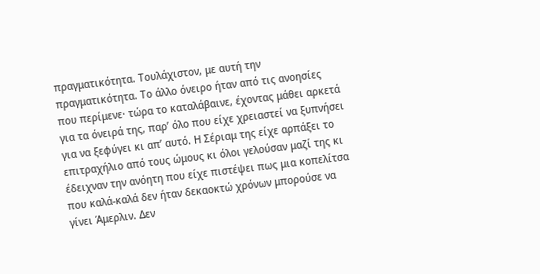πραγματικότητα. Τουλάχιστον, με αυτή την πραγματικότητα. Το άλλο όνειρο ήταν από τις ανοησίες που περίμενε· τώρα το καταλάβαινε, έχοντας μάθει αρκετά για τα όνειρά της, παρ’ όλο που είχε χρειαστεί να ξυπνήσει για να ξεφύγει κι απ’ αυτό. Η Σέριαμ της είχε αρπάξει το επιτραχήλιο από τους ώμους κι όλοι γελούσαν μαζί της κι έδειχναν την ανόητη που είχε πιστέψει πως μια κοπελίτσα που καλά-καλά δεν ήταν δεκαοκτώ χρόνων μπορούσε να γίνει Άμερλιν. Δεν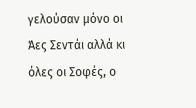γελούσαν μόνο οι Άες Σεντάι αλλά κι όλες οι Σοφές, ο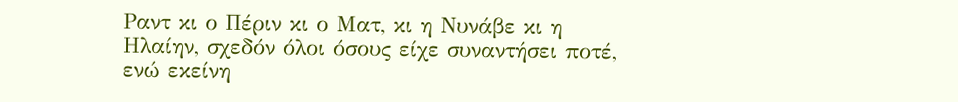Ραντ κι ο Πέριν κι ο Ματ, κι η Νυνάβε κι η Ηλαίην, σχεδόν όλοι όσους είχε συναντήσει ποτέ, ενώ εκείνη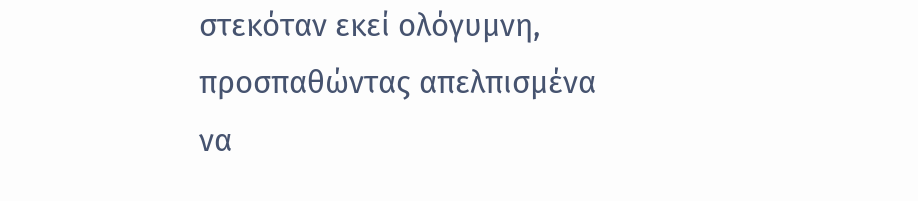στεκόταν εκεί ολόγυμνη, προσπαθώντας απελπισμένα να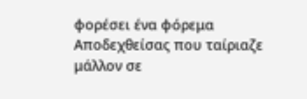φορέσει ένα φόρεμα Αποδεχθείσας που ταίριαζε μάλλον σε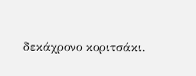δεκάχρονο κοριτσάκι.